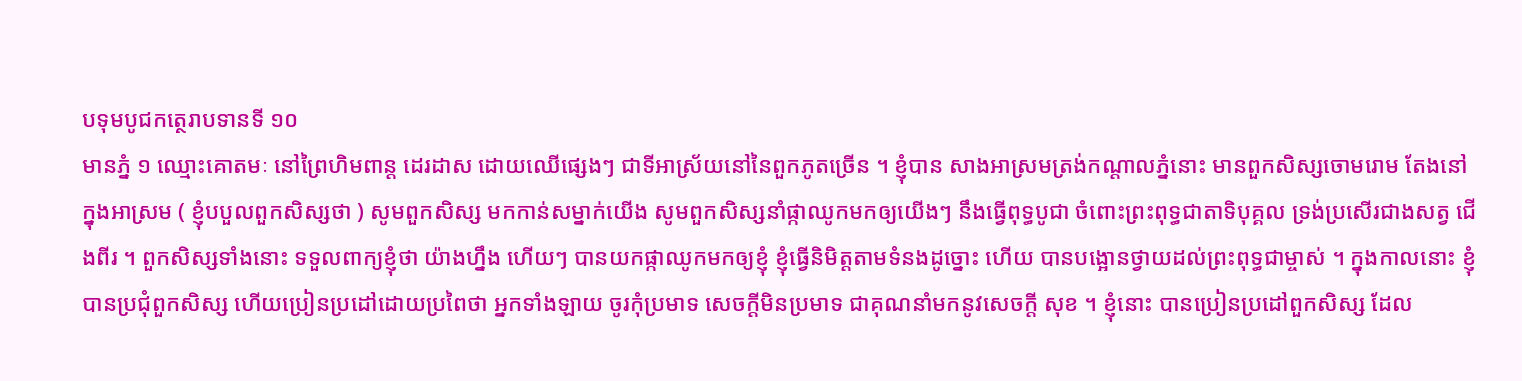បទុមបូជកត្ថេរាបទានទី ១០
មានភ្នំ ១ ឈ្មោះគោតមៈ នៅព្រៃហិមពាន្ត ដេរដាស ដោយឈើផ្សេងៗ ជាទីអាស្រ័យនៅនៃពួកភូតច្រើន ។ ខ្ញុំបាន សាងអាស្រមត្រង់កណ្តាលភ្នំនោះ មានពួកសិស្សចោមរោម តែងនៅក្នុងអាស្រម ( ខ្ញុំបបួលពួកសិស្សថា ) សូមពួកសិស្ស មកកាន់សម្នាក់យើង សូមពួកសិស្សនាំផ្កាឈូកមកឲ្យយើងៗ នឹងធ្វើពុទ្ធបូជា ចំពោះព្រះពុទ្ធជាតាទិបុគ្គល ទ្រង់ប្រសើរជាងសត្វ ជើងពីរ ។ ពួកសិស្សទាំងនោះ ទទួលពាក្យខ្ញុំថា យ៉ាងហ្នឹង ហើយៗ បានយកផ្កាឈូកមកឲ្យខ្ញុំ ខ្ញុំធ្វើនិមិត្តតាមទំនងដូច្នោះ ហើយ បានបង្អោនថ្វាយដល់ព្រះពុទ្ធជាម្ចាស់ ។ ក្នុងកាលនោះ ខ្ញុំបានប្រជុំពួកសិស្ស ហើយប្រៀនប្រដៅដោយប្រពៃថា អ្នកទាំងឡាយ ចូរកុំប្រមាទ សេចក្តីមិនប្រមាទ ជាគុណនាំមកនូវសេចក្តី សុខ ។ ខ្ញុំនោះ បានប្រៀនប្រដៅពួកសិស្ស ដែល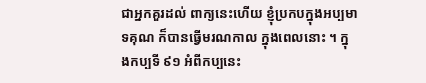ជាអ្នកគួរដល់ ពាក្យនេះហើយ ខ្ញុំប្រកបក្នុងអប្បមាទគុណ ក៏បានធ្វើមរណកាល ក្នុងពេលនោះ ។ ក្នុងកប្បទី ៩១ អំពីកប្បនេះ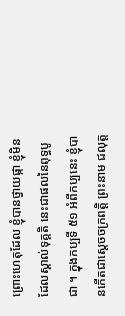ព្រោះហេតុដែល ខ្ញុំបានថ្វាយផ្កា ខ្ញុំមិនដែលស្គាល់ទុគ្គតិ នេះជាផលនៃពុទ្ធបូជា ។ ក្នុងកប្បទី ៥១ អំពីកប្បនេះ ខ្ញុំបានកើតជាស្តេចចក្រពត្តិ ព្រះនាម ជលុត្ត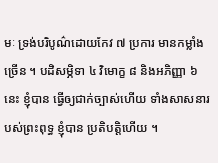មៈ ទ្រង់បរិបូណ៌ដោយកែវ ៧ ប្រការ មានកម្លាំង ច្រើន ។ បដិសម្ភិទា ៤ វិមោក្ខ ៨ និងអភិញ្ញា ៦ នេះ ខ្ញុំបាន ធ្វើឲ្យជាក់ច្បាស់ហើយ ទាំងសាសនារបស់ព្រះពុទ្ធ ខ្ញុំបាន ប្រតិបត្តិហើយ ។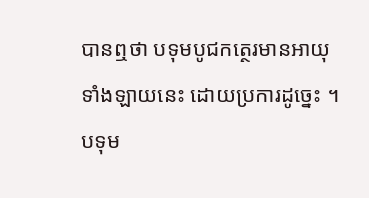បានឮថា បទុមបូជកត្ថេរមានអាយុ ទាំងឡាយនេះ ដោយប្រការដូច្នេះ ។ បទុម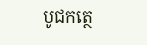បូជកត្ថេ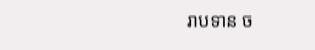រាបទាន ច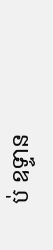ប់ ឧទ្ទាន